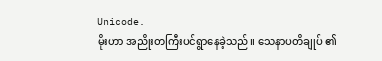Unicode.
မိုးဟာ အညိုးတကြီးပင်ရွာနေခဲ့သည်။ သေနာပတိချုပ် ၏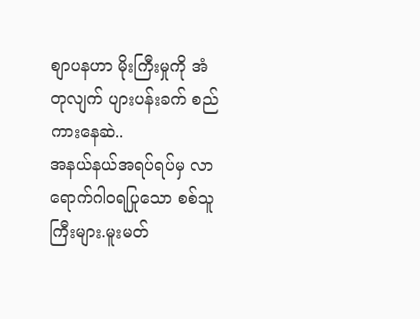စျာပနဟာ မိုးကြီးမှုကို အံတုလျက် ပျားပန်းခက် စည်ကားနေဆဲ..
အနယ်နယ်အရပ်ရပ်မှ လာရောက်ဂါဝရပြုသော စစ်သူကြီးများ.မူးမတ်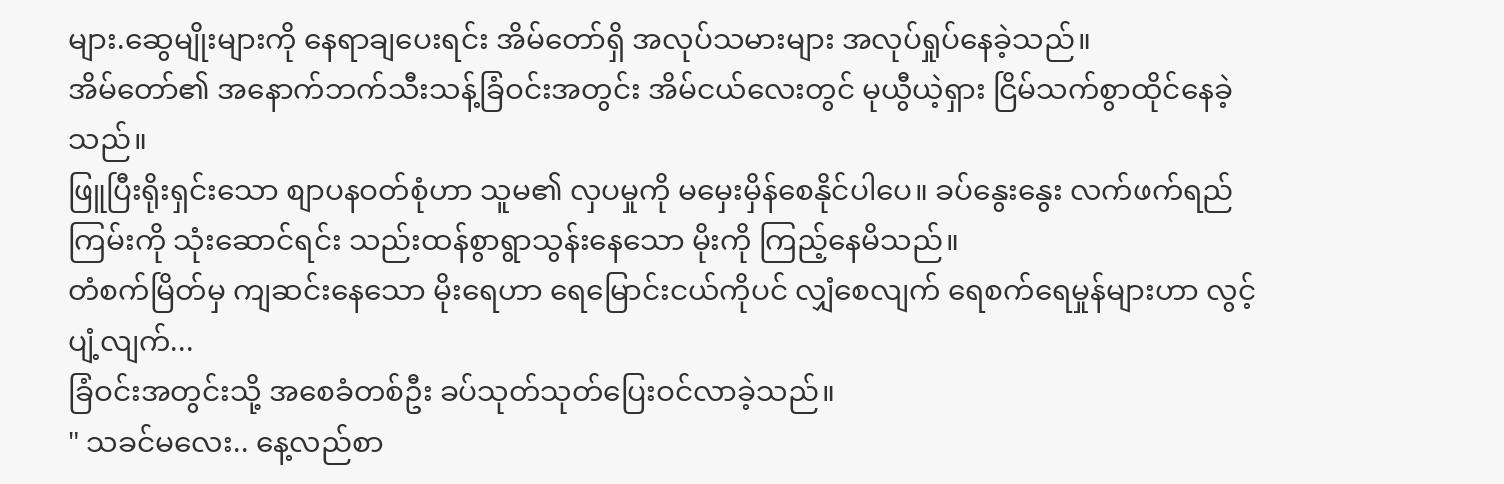များ.ဆွေမျိုးများကို နေရာချပေးရင်း အိမ်တော်ရှိ အလုပ်သမားများ အလုပ်ရှုပ်နေခဲ့သည်။
အိမ်တော်၏ အနောက်ဘက်သီးသန့်ခြံဝင်းအတွင်း အိမ်ငယ်လေးတွင် မုယွီယဲ့ရှား ငြိမ်သက်စွာထိုင်နေခဲ့သည်။
ဖြူပြီးရိုးရှင်းသော စျာပနဝတ်စုံဟာ သူမ၏ လှပမှုကို မမှေးမှိန်စေနိုင်ပါပေ။ ခပ်နွေးနွေး လက်ဖက်ရည်ကြမ်းကို သုံးဆောင်ရင်း သည်းထန်စွာရွာသွန်းနေသော မိုးကို ကြည့်နေမိသည်။
တံစက်မြိတ်မှ ကျဆင်းနေသော မိုးရေဟာ ရေမြောင်းငယ်ကိုပင် လျှံစေလျက် ရေစက်ရေမှုန်များဟာ လွင့်ပျံ့လျက်...
ခြံဝင်းအတွင်းသို့ အစေခံတစ်ဦး ခပ်သုတ်သုတ်ပြေးဝင်လာခဲ့သည်။
" သခင်မလေး.. နေ့လည်စာ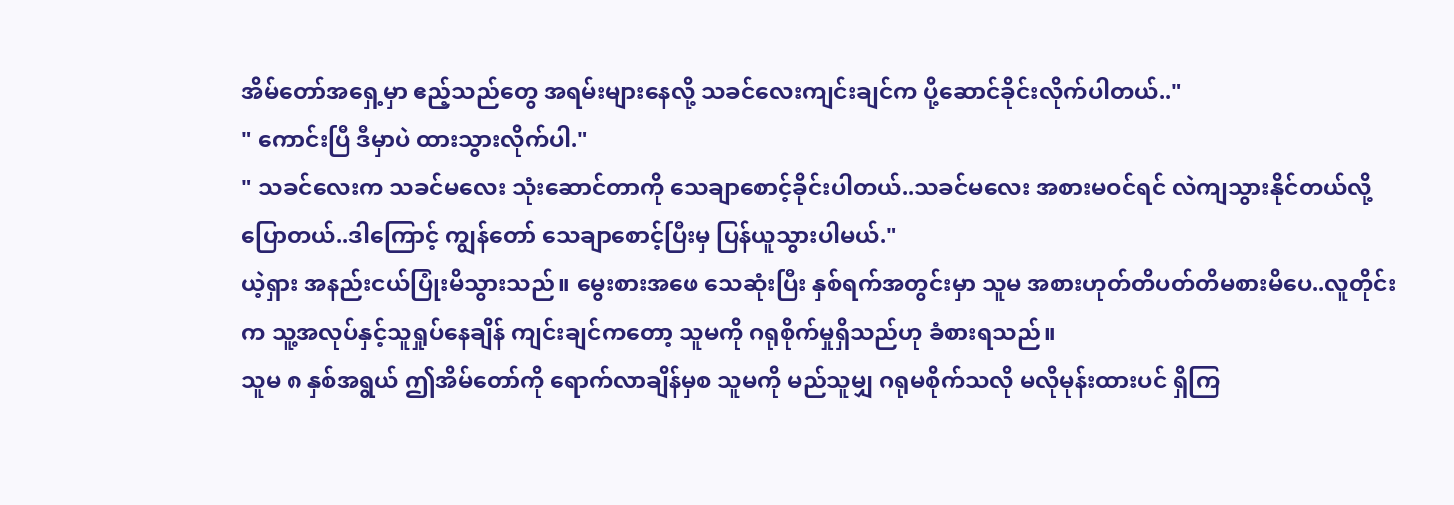အိမ်တော်အရှေ့မှာ ဧည့်သည်တွေ အရမ်းများနေလို့ သခင်လေးကျင်းချင်က ပို့ဆောင်ခိုင်းလိုက်ပါတယ်.."
" ကောင်းပြီ ဒီမှာပဲ ထားသွားလိုက်ပါ."
" သခင်လေးက သခင်မလေး သုံးဆောင်တာကို သေချာစောင့်ခိုင်းပါတယ်..သခင်မလေး အစားမဝင်ရင် လဲကျသွားနိုင်တယ်လို့ပြောတယ်..ဒါကြောင့် ကျွန်တော် သေချာစောင့်ပြီးမှ ပြန်ယူသွားပါမယ်."
ယဲ့ရှား အနည်းငယ်ပြုံးမိသွားသည်။ မွေးစားအဖေ သေဆုံးပြီး နှစ်ရက်အတွင်းမှာ သူမ အစားဟုတ်တိပတ်တိမစားမိပေ..လူတိုင်းက သူ့အလုပ်နှင့်သူရှုပ်နေချိန် ကျင်းချင်ကတော့ သူမကို ဂရုစိုက်မှုရှိသည်ဟု ခံစားရသည်။
သူမ ၈ နှစ်အရွယ် ဤအိမ်တော်ကို ရောက်လာချိန်မှစ သူမကို မည်သူမျှ ဂရုမစိုက်သလို မလိုမုန်းထားပင် ရှိကြ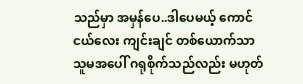သည်မှာ အမှန်ပေ..ဒါပေမယ့် ကောင်ငယ်လေး ကျင်းချင် တစ်ယောက်သာ သူမအပေါ် ဂရုစိုက်သည်လည်း မဟုတ်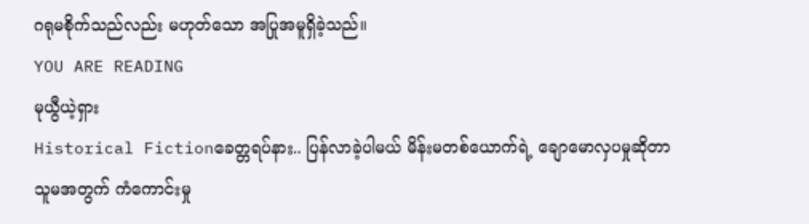ဂရုမစိုက်သည်လည်း မဟုတ်သော အပြုအမူရှိခဲ့သည်။
YOU ARE READING
မုယွီယဲ့ရှား
Historical Fictionခေတ္တရပ်နား.. ပြန်လာခဲ့ပါမယ် မိန်းမတစ်ယောက်ရဲ့ ချောမောလှပမှုဆိုတာ သူမအတွက် ကံကောင်းမှု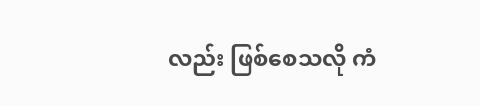လည်း ဖြစ်စေသလို ကံ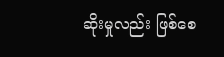ဆိုးမှုလည်း ဖြစ်စေ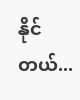နိုင်တယ်...